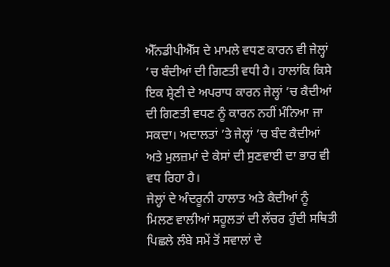ਐੱਨਡੀਪੀਐੱਸ ਦੇ ਮਾਮਲੇ ਵਧਣ ਕਾਰਨ ਵੀ ਜੇਲ੍ਹਾਂ ’ਚ ਬੰਦੀਆਂ ਦੀ ਗਿਣਤੀ ਵਧੀ ਹੈ। ਹਾਲਾਂਕਿ ਕਿਸੇ ਇਕ ਸ਼੍ਰੇਣੀ ਦੇ ਅਪਰਾਧ ਕਾਰਨ ਜੇਲ੍ਹਾਂ ’ਚ ਕੈਦੀਆਂ ਦੀ ਗਿਣਤੀ ਵਧਣ ਨੂੰ ਕਾਰਨ ਨਹੀਂ ਮੰਨਿਆ ਜਾ ਸਕਦਾ। ਅਦਾਲਤਾਂ ’ਤੇ ਜੇਲ੍ਹਾਂ ’ਚ ਬੰਦ ਕੈਦੀਆਂ ਅਤੇ ਮੁਲਜ਼ਮਾਂ ਦੇ ਕੇਸਾਂ ਦੀ ਸੁਣਵਾਈ ਦਾ ਭਾਰ ਵੀ ਵਧ ਰਿਹਾ ਹੈ।
ਜੇਲ੍ਹਾਂ ਦੇ ਅੰਦਰੂਨੀ ਹਾਲਾਤ ਅਤੇ ਕੈਦੀਆਂ ਨੂੰ ਮਿਲਣ ਵਾਲੀਆਂ ਸਹੂਲਤਾਂ ਦੀ ਲੱਚਰ ਹੁੰਦੀ ਸਥਿਤੀ ਪਿਛਲੇ ਲੰਬੇ ਸਮੇਂ ਤੋਂ ਸਵਾਲਾਂ ਦੇ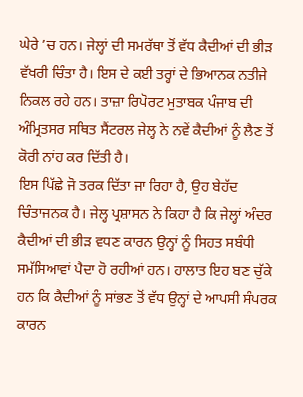ਘੇਰੇ ’ਚ ਹਨ। ਜੇਲ੍ਹਾਂ ਦੀ ਸਮਰੱਥਾ ਤੋਂ ਵੱਧ ਕੈਦੀਆਂ ਦੀ ਭੀੜ ਵੱਖਰੀ ਚਿੰਤਾ ਹੈ। ਇਸ ਦੇ ਕਈ ਤਰ੍ਹਾਂ ਦੇ ਭਿਆਨਕ ਨਤੀਜੇ ਨਿਕਲ ਰਹੇ ਹਨ। ਤਾਜ਼ਾ ਰਿਪੋਰਟ ਮੁਤਾਬਕ ਪੰਜਾਬ ਦੀ ਅੰਮ੍ਰਿਤਸਰ ਸਥਿਤ ਸੈਂਟਰਲ ਜੇਲ੍ਹ ਨੇ ਨਵੇਂ ਕੈਦੀਆਂ ਨੂੰ ਲੈਣ ਤੋਂ ਕੋਰੀ ਨਾਂਹ ਕਰ ਦਿੱਤੀ ਹੈ।
ਇਸ ਪਿੱਛੇ ਜੋ ਤਰਕ ਦਿੱਤਾ ਜਾ ਰਿਹਾ ਹੈ, ਉਹ ਬੇਹੱਦ ਚਿੰਤਾਜਨਕ ਹੈ। ਜੇਲ੍ਹ ਪ੍ਰਸ਼ਾਸਨ ਨੇ ਕਿਹਾ ਹੈ ਕਿ ਜੇਲ੍ਹਾਂ ਅੰਦਰ ਕੈਦੀਆਂ ਦੀ ਭੀੜ ਵਧਣ ਕਾਰਨ ਉਨ੍ਹਾਂ ਨੂੰ ਸਿਹਤ ਸਬੰਧੀ ਸਮੱਸਿਆਵਾਂ ਪੈਦਾ ਹੋ ਰਹੀਆਂ ਹਨ। ਹਾਲਾਤ ਇਹ ਬਣ ਚੁੱਕੇ ਹਨ ਕਿ ਕੈਦੀਆਂ ਨੂੰ ਸਾਂਭਣ ਤੋਂ ਵੱਧ ਉਨ੍ਹਾਂ ਦੇ ਆਪਸੀ ਸੰਪਰਕ ਕਾਰਨ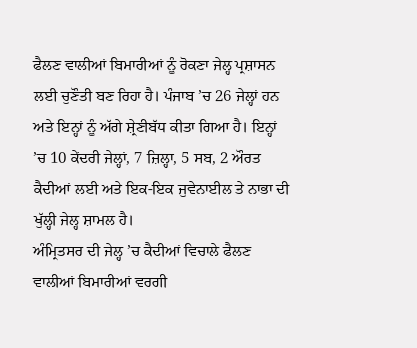ਫੈਲਣ ਵਾਲੀਆਂ ਬਿਮਾਰੀਆਂ ਨੂੰ ਰੋਕਣਾ ਜੇਲ੍ਹ ਪ੍ਰਸ਼ਾਸਨ ਲਈ ਚੁਣੌਤੀ ਬਣ ਰਿਹਾ ਹੈ। ਪੰਜਾਬ ’ਚ 26 ਜੇਲ੍ਹਾਂ ਹਨ ਅਤੇ ਇਨ੍ਹਾਂ ਨੂੰ ਅੱਗੇ ਸ਼੍ਰੇਣੀਬੱਧ ਕੀਤਾ ਗਿਆ ਹੈ। ਇਨ੍ਹਾਂ ’ਚ 10 ਕੇਂਦਰੀ ਜੇਲ੍ਹਾਂ, 7 ਜ਼ਿਲ੍ਹਾ, 5 ਸਬ, 2 ਔਰਤ ਕੈਦੀਆਂ ਲਈ ਅਤੇ ਇਕ-ਇਕ ਜੁਵੇਨਾਈਲ ਤੇ ਨਾਭਾ ਦੀ ਖੁੱਲ੍ਹੀ ਜੇਲ੍ਹ ਸ਼ਾਮਲ ਹੈ।
ਅੰਮ੍ਰਿਤਸਰ ਦੀ ਜੇਲ੍ਹ ’ਚ ਕੈਦੀਆਂ ਵਿਚਾਲੇ ਫੈਲਣ ਵਾਲੀਆਂ ਬਿਮਾਰੀਆਂ ਵਰਗੀ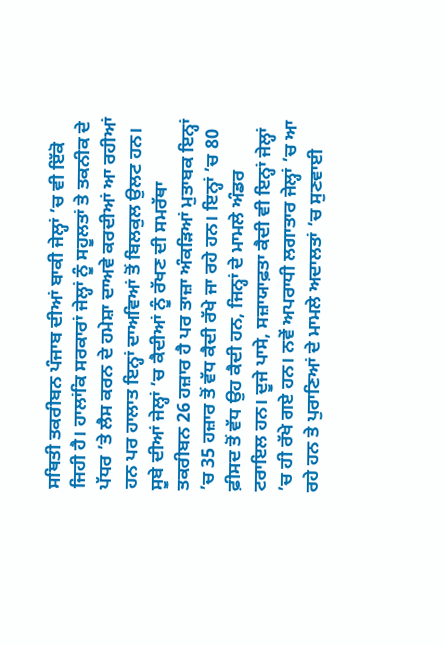ਸਥਿਤੀ ਤਕਰੀਬਨ ਪੰਜਾਬ ਦੀਆਂ ਬਾਕੀ ਜੇਲ੍ਹਾਂ ’ਚ ਵੀ ਇੱਕੋ ਜਿਹੀ ਹੈ। ਹਾਲਾਂਕਿ ਸਰਕਾਰਾਂ ਜੇਲ੍ਹਾਂ ਨੂੰ ਸਹੂਲਤਾਂ ਤੇ ਤਕਨੀਕ ਦੇ ਪੱਧਰ ’ਤੇ ਲੈਸ ਕਰਨ ਦੇ ਹਮੇਸ਼ਾ ਦਾਅਵੇ ਕਰਦੀਆਂ ਆ ਰਹੀਆਂ ਹਨ ਪਰ ਹਾਲਾਤ ਇਨ੍ਹਾਂ ਦਾਅਵਿਆਂ ਤੋਂ ਬਿਲਕੁਲ ਉਲਟ ਹਨ।
ਸੂਬੇ ਦੀਆਂ ਜੇਲ੍ਹਾਂ ’ਚ ਕੈਦੀਆਂ ਨੂੰ ਰੱਖਣ ਦੀ ਸਮਰੱਥਾ ਤਕਰੀਬਨ 26 ਹਜ਼ਾਰ ਹੈ ਪਰ ਤਾਜ਼ਾ ਅੰਕੜਿਆਂ ਮੁਤਾਬਕ ਇਨ੍ਹਾਂ ’ਚ 35 ਹਜ਼ਾਰ ਤੋਂ ਵੱਧ ਕੈਦੀ ਰੱਖੇ ਜਾ ਰਹੇ ਹਨ। ਇਨ੍ਹਾਂ ’ਚ 80 ਫ਼ੀਸਦ ਤੋਂ ਵੱਧ ਉਹ ਕੈਦੀ ਹਨ, ਜਿਨ੍ਹਾਂ ਦੇ ਮਾਮਲੇ ਅੰਡਰ ਟਰਾਇਲ ਹਨ। ਦੂਜੇ ਪਾਸੇ, ਸਜ਼ਾਯਾਫ਼ਤਾ ਕੈਦੀ ਵੀ ਇਨ੍ਹਾਂ ਜੇਲ੍ਹਾਂ ’ਚ ਹੀ ਰੱਖੇ ਗਏ ਹਨ। ਨਵੇਂ ਅਪਰਾਧੀ ਲਗਾਤਾਰ ਜੇਲ੍ਹਾਂ ’ਚ ਆ ਰਹੇ ਹਨ ਤੇ ਪੁਰਾਣਿਆਂ ਦੇ ਮਾਮਲੇ ਅਦਾਲਤਾਂ ’ਚ ਸੁਣਵਾਈ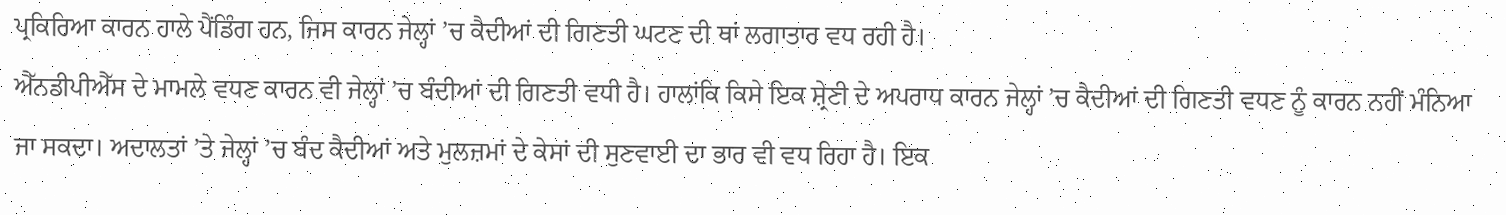ਪ੍ਰਕਿਰਿਆ ਕਾਰਨ ਹਾਲੇ ਪੈਂਡਿੰਗ ਹਨ, ਜਿਸ ਕਾਰਨ ਜੇਲ੍ਹਾਂ ’ਚ ਕੈਦੀਆਂ ਦੀ ਗਿਣਤੀ ਘਟਣ ਦੀ ਥਾਂ ਲਗਾਤਾਰ ਵਧ ਰਹੀ ਹੈ।
ਐੱਨਡੀਪੀਐੱਸ ਦੇ ਮਾਮਲੇ ਵਧਣ ਕਾਰਨ ਵੀ ਜੇਲ੍ਹਾਂ ’ਚ ਬੰਦੀਆਂ ਦੀ ਗਿਣਤੀ ਵਧੀ ਹੈ। ਹਾਲਾਂਕਿ ਕਿਸੇ ਇਕ ਸ਼੍ਰੇਣੀ ਦੇ ਅਪਰਾਧ ਕਾਰਨ ਜੇਲ੍ਹਾਂ ’ਚ ਕੈਦੀਆਂ ਦੀ ਗਿਣਤੀ ਵਧਣ ਨੂੰ ਕਾਰਨ ਨਹੀਂ ਮੰਨਿਆ ਜਾ ਸਕਦਾ। ਅਦਾਲਤਾਂ ’ਤੇ ਜੇਲ੍ਹਾਂ ’ਚ ਬੰਦ ਕੈਦੀਆਂ ਅਤੇ ਮੁਲਜ਼ਮਾਂ ਦੇ ਕੇਸਾਂ ਦੀ ਸੁਣਵਾਈ ਦਾ ਭਾਰ ਵੀ ਵਧ ਰਿਹਾ ਹੈ। ਇਕ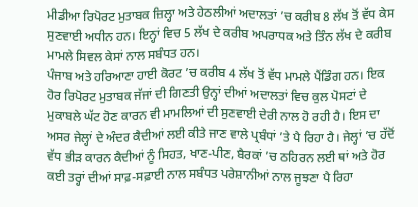ਮੀਡੀਆ ਰਿਪੋਰਟ ਮੁਤਾਬਕ ਜ਼ਿਲ੍ਹਾ ਅਤੇ ਹੇਠਲੀਆਂ ਅਦਾਲਤਾਂ ’ਚ ਕਰੀਬ 8 ਲੱਖ ਤੋਂ ਵੱਧ ਕੇਸ ਸੁਣਵਾਈ ਅਧੀਨ ਹਨ। ਇਨ੍ਹਾਂ ਵਿਚ 5 ਲੱਖ ਦੇ ਕਰੀਬ ਅਪਰਾਧਕ ਅਤੇ ਤਿੰਨ ਲੱਖ ਦੇ ਕਰੀਬ ਮਾਮਲੇ ਸਿਵਲ ਕੇਸਾਂ ਨਾਲ ਸਬੰਧਤ ਹਨ।
ਪੰਜਾਬ ਅਤੇ ਹਰਿਆਣਾ ਹਾਈ ਕੋਰਟ ’ਚ ਕਰੀਬ 4 ਲੱਖ ਤੋਂ ਵੱਧ ਮਾਮਲੇ ਪੈਂਡਿੰਗ ਹਨ। ਇਕ ਹੋਰ ਰਿਪੋਰਟ ਮੁਤਾਬਕ ਜੱਜਾਂ ਦੀ ਗਿਣਤੀ ਉਨ੍ਹਾਂ ਦੀਆਂ ਅਦਾਲਤਾਂ ਵਿਚ ਕੁਲ ਪੋਸਟਾਂ ਦੇ ਮੁਕਾਬਲੇ ਘੱਟ ਹੋਣ ਕਾਰਨ ਵੀ ਮਾਮਲਿਆਂ ਦੀ ਸੁਣਵਾਈ ਦੇਰੀ ਨਾਲ ਹੋ ਰਹੀ ਹੈ। ਇਸ ਦਾ ਅਸਰ ਜੇਲ੍ਹਾਂ ਦੇ ਅੰਦਰ ਕੈਦੀਆਂ ਲਈ ਕੀਤੇ ਜਾਣ ਵਾਲੇ ਪ੍ਰਬੰਧਾਂ ’ਤੇ ਪੈ ਰਿਹਾ ਹੈ। ਜੇਲ੍ਹਾਂ ’ਚ ਹੱਦੋਂ ਵੱਧ ਭੀੜ ਕਾਰਨ ਕੈਦੀਆਂ ਨੂੰ ਸਿਹਤ, ਖਾਣ-ਪੀਣ, ਬੈਰਕਾਂ ’ਚ ਠਹਿਰਨ ਲਈ ਥਾਂ ਅਤੇ ਹੋਰ ਕਈ ਤਰ੍ਹਾਂ ਦੀਆਂ ਸਾਫ਼-ਸਫ਼ਾਈ ਨਾਲ ਸਬੰਧਤ ਪਰੇਸ਼ਾਨੀਆਂ ਨਾਲ ਜੂਝਣਾ ਪੈ ਰਿਹਾ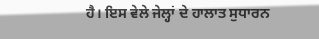ਹੈ। ਇਸ ਵੇਲੇ ਜੇਲ੍ਹਾਂ ਦੇ ਹਾਲਾਤ ਸੁਧਾਰਨ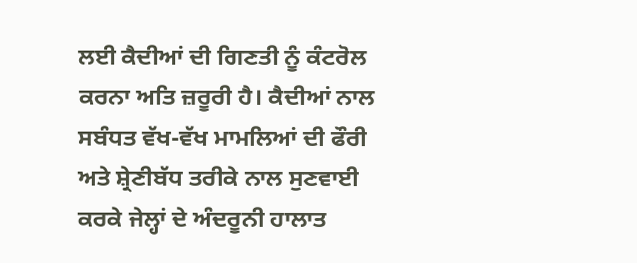ਲਈ ਕੈਦੀਆਂ ਦੀ ਗਿਣਤੀ ਨੂੰ ਕੰਟਰੋਲ ਕਰਨਾ ਅਤਿ ਜ਼ਰੂਰੀ ਹੈ। ਕੈਦੀਆਂ ਨਾਲ ਸਬੰਧਤ ਵੱਖ-ਵੱਖ ਮਾਮਲਿਆਂ ਦੀ ਫੌਰੀ ਅਤੇ ਸ਼੍ਰੇਣੀਬੱਧ ਤਰੀਕੇ ਨਾਲ ਸੁਣਵਾਈ ਕਰਕੇ ਜੇਲ੍ਹਾਂ ਦੇ ਅੰਦਰੂਨੀ ਹਾਲਾਤ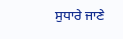ਸੁਧਾਰੇ ਜਾਣੇ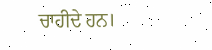ਚਾਹੀਦੇ ਹਨ।